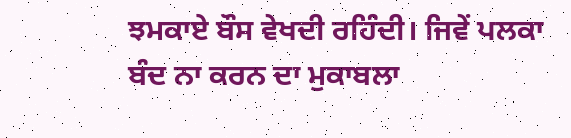ਝਮਕਾਏ ਬੌਸ ਵੇਖਦੀ ਰਹਿੰਦੀ। ਜਿਵੇਂ ਪਲਕਾ ਬੰਦ ਨਾ ਕਰਨ ਦਾ ਮੁਕਾਬਲਾ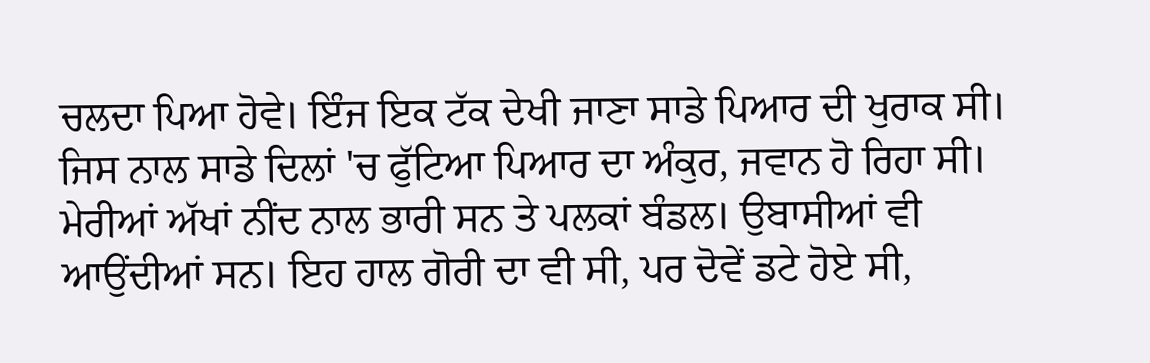ਚਲਦਾ ਪਿਆ ਹੋਵੇ। ਇੰਜ ਇਕ ਟੱਕ ਦੇਖੀ ਜਾਣਾ ਸਾਡੇ ਪਿਆਰ ਦੀ ਖੁਰਾਕ ਸੀ। ਜਿਸ ਨਾਲ ਸਾਡੇ ਦਿਲਾਂ 'ਚ ਫੁੱਟਿਆ ਪਿਆਰ ਦਾ ਅੰਕੁਰ, ਜਵਾਨ ਹੋ ਰਿਹਾ ਸੀ। ਮੇਰੀਆਂ ਅੱਖਾਂ ਨੀਂਦ ਨਾਲ ਭਾਰੀ ਸਨ ਤੇ ਪਲਕਾਂ ਬੰਡਲ। ਉਬਾਸੀਆਂ ਵੀ ਆਉਂਦੀਆਂ ਸਨ। ਇਹ ਹਾਲ ਗੋਰੀ ਦਾ ਵੀ ਸੀ, ਪਰ ਦੋਵੇਂ ਡਟੇ ਹੋਏ ਸੀ,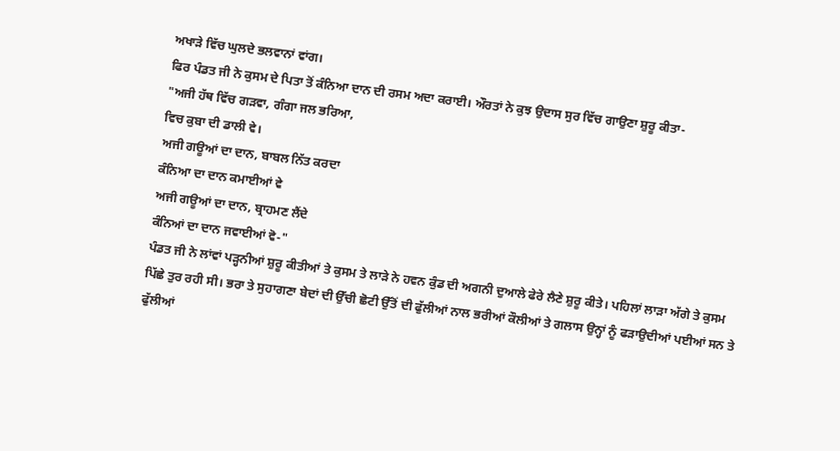ਅਖਾੜੇ ਵਿੱਚ ਘੁਲਦੇ ਭਲਵਾਨਾਂ ਵਾਂਗ।
ਫਿਰ ਪੰਡਤ ਜੀ ਨੇ ਕੁਸਮ ਦੇ ਪਿਤਾ ਤੋਂ ਕੰਨਿਆ ਦਾਨ ਦੀ ਰਸਮ ਅਦਾ ਕਰਾਈ। ਔਰਤਾਂ ਨੇ ਕੁਝ ਉਦਾਸ ਸੁਰ ਵਿੱਚ ਗਾਉਣਾ ਸ਼ੁਰੂ ਕੀਤਾ-
"ਅਜੀ ਹੱਥ ਵਿੱਚ ਗੜਵਾ, ਗੰਗਾ ਜਲ ਭਰਿਆ,
ਵਿਚ ਕੁਬਾ ਦੀ ਡਾਲੀ ਵੇ।
ਅਜੀ ਗਊਆਂ ਦਾ ਦਾਨ, ਬਾਬਲ ਨਿੱਤ ਕਰਦਾ
ਕੰਨਿਆ ਦਾ ਦਾਨ ਕਮਾਈਆਂ ਵੇ
ਅਜੀ ਗਊਆਂ ਦਾ ਦਾਨ, ਬ੍ਰਾਹਮਣ ਲੈਂਦੇ
ਕੰਨਿਆਂ ਦਾ ਦਾਨ ਜਵਾਈਆਂ ਵੋ-"
ਪੰਡਤ ਜੀ ਨੇ ਲਾਂਵਾਂ ਪੜ੍ਹਨੀਆਂ ਸ਼ੁਰੂ ਕੀਤੀਆਂ ਤੇ ਕੁਸਮ ਤੇ ਲਾੜੇ ਨੇ ਹਵਨ ਕੁੰਡ ਦੀ ਅਗਨੀ ਦੁਆਲੇ ਫੇਰੇ ਲੈਣੇ ਸ਼ੁਰੂ ਕੀਤੇ। ਪਹਿਲਾਂ ਲਾੜਾ ਅੱਗੇ ਤੇ ਕੁਸਮ ਪਿੱਛੇ ਤੁਰ ਰਹੀ ਸੀ। ਭਰਾ ਤੇ ਸੁਹਾਗਣਾ ਬੇਦਾਂ ਦੀ ਉੱਚੀ ਛੋਟੀ ਉੱਤੋਂ ਦੀ ਫੁੱਲੀਆਂ ਨਾਲ ਭਰੀਆਂ ਕੌਲੀਆਂ ਤੇ ਗਲਾਸ ਉਨ੍ਹਾਂ ਨੂੰ ਫੜਾਉਦੀਆਂ ਪਈਆਂ ਸਨ ਤੇ ਫੁੱਲੀਆਂ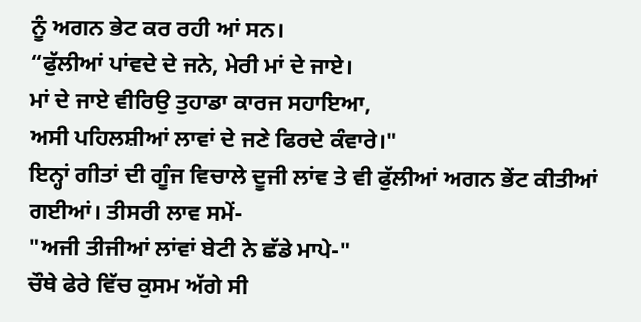ਨੂੰ ਅਗਨ ਭੇਟ ਕਰ ਰਹੀ ਆਂ ਸਨ।
“ਫੁੱਲੀਆਂ ਪਾਂਵਦੇ ਦੇ ਜਨੇ, ਮੇਰੀ ਮਾਂ ਦੇ ਜਾਏ।
ਮਾਂ ਦੇ ਜਾਏ ਵੀਰਿਉ ਤੁਹਾਡਾ ਕਾਰਜ ਸਹਾਇਆ,
ਅਸੀ ਪਹਿਲਸ਼ੀਆਂ ਲਾਵਾਂ ਦੇ ਜਣੇ ਫਿਰਦੇ ਕੰਵਾਰੇ।"
ਇਨ੍ਹਾਂ ਗੀਤਾਂ ਦੀ ਗੂੰਜ ਵਿਚਾਲੇ ਦੂਜੀ ਲਾਂਵ ਤੇ ਵੀ ਫੁੱਲੀਆਂ ਅਗਨ ਭੇਂਟ ਕੀਤੀਆਂ ਗਈਆਂ। ਤੀਸਰੀ ਲਾਵ ਸਮੇਂ-
"ਅਜੀ ਤੀਜੀਆਂ ਲਾਂਵਾਂ ਬੇਟੀ ਨੇ ਛੱਡੇ ਮਾਪੇ-"
ਚੌਥੇ ਫੇਰੇ ਵਿੱਚ ਕੁਸਮ ਅੱਗੇ ਸੀ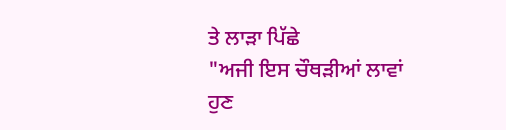ਤੇ ਲਾੜਾ ਪਿੱਛੇ
"ਅਜੀ ਇਸ ਚੌਥੜੀਆਂ ਲਾਵਾਂ ਹੁਣ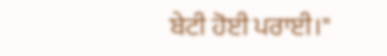ਬੇਟੀ ਹੋਈ ਪਰਾਈ।"